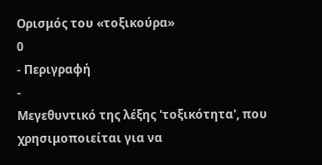Ορισμός του «τοξικούρα»
0
- Περιγραφή
-
Μεγεθυντικό της λέξης 'τοξικότητα', που χρησιμοποιείται για να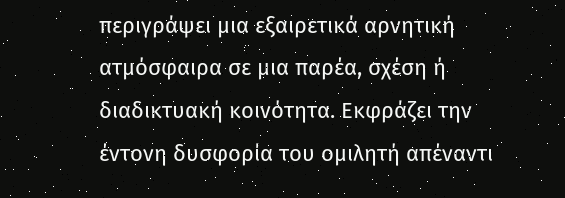περιγράψει μια εξαιρετικά αρνητική ατμόσφαιρα σε μια παρέα, σχέση ή διαδικτυακή κοινότητα. Εκφράζει την έντονη δυσφορία του ομιλητή απέναντι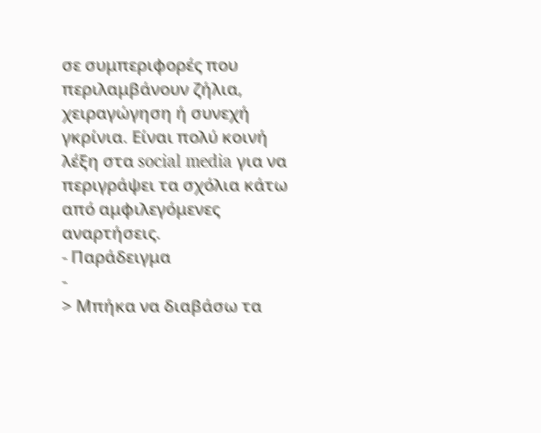σε συμπεριφορές που περιλαμβάνουν ζήλια, χειραγώγηση ή συνεχή γκρίνια. Είναι πολύ κοινή λέξη στα social media για να περιγράψει τα σχόλια κάτω από αμφιλεγόμενες αναρτήσεις.
- Παράδειγμα
-
> Μπήκα να διαβάσω τα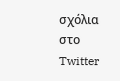σχόλια στο Twitter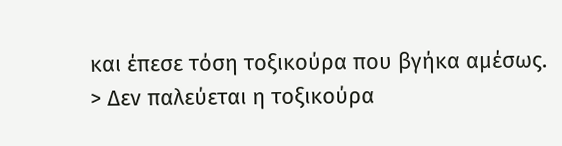και έπεσε τόση τοξικούρα που βγήκα αμέσως.
> Δεν παλεύεται η τοξικούρα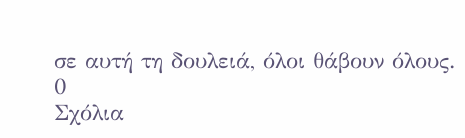σε αυτή τη δουλειά, όλοι θάβουν όλους.
0
Σχόλια